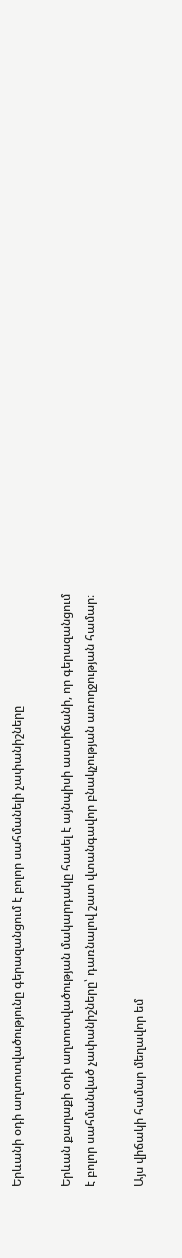Երևանի օդի աղտոտվածությունը գերազանցում է բոլոր սահմանելի չափանիշները

Երևան քաղաքի օդի աղտոտվածության մակարդակը հասել է այնպիսի աստիճանի, որ գերազանցում է բոլոր սահմանված չափանիշները՝ դառնալով շատ վտանգավոր բնակչության առողջության համար։

Այս վիճակի համար մեղավոր եմ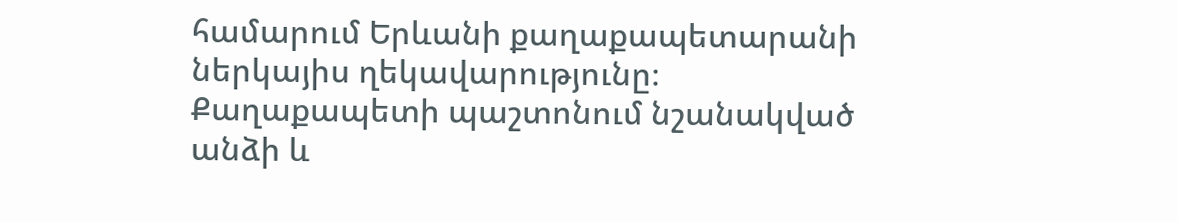համարում Երևանի քաղաքապետարանի ներկայիս ղեկավարությունը։ Քաղաքապետի պաշտոնում նշանակված անձի և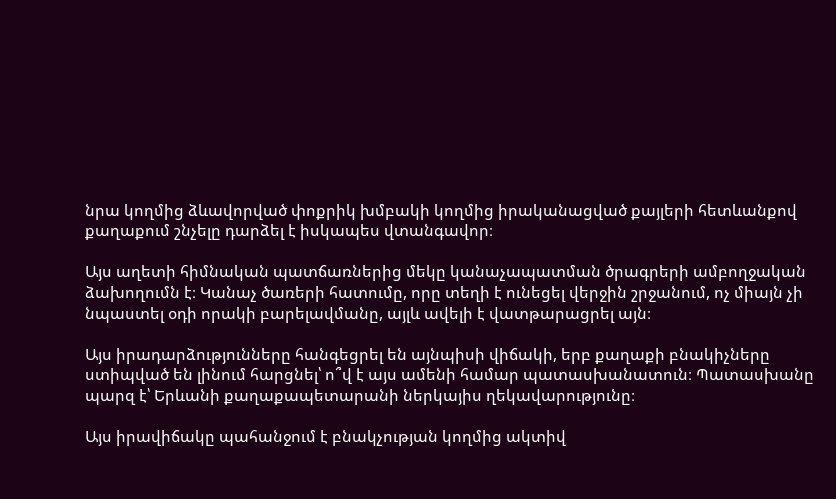նրա կողմից ձևավորված փոքրիկ խմբակի կողմից իրականացված քայլերի հետևանքով քաղաքում շնչելը դարձել է իսկապես վտանգավոր։

Այս աղետի հիմնական պատճառներից մեկը կանաչապատման ծրագրերի ամբողջական ձախողումն է։ Կանաչ ծառերի հատումը, որը տեղի է ունեցել վերջին շրջանում, ոչ միայն չի նպաստել օդի որակի բարելավմանը, այլև ավելի է վատթարացրել այն։

Այս իրադարձությունները հանգեցրել են այնպիսի վիճակի, երբ քաղաքի բնակիչները ստիպված են լինում հարցնել՝ ո՞վ է այս ամենի համար պատասխանատուն։ Պատասխանը պարզ է՝ Երևանի քաղաքապետարանի ներկայիս ղեկավարությունը։

Այս իրավիճակը պահանջում է բնակչության կողմից ակտիվ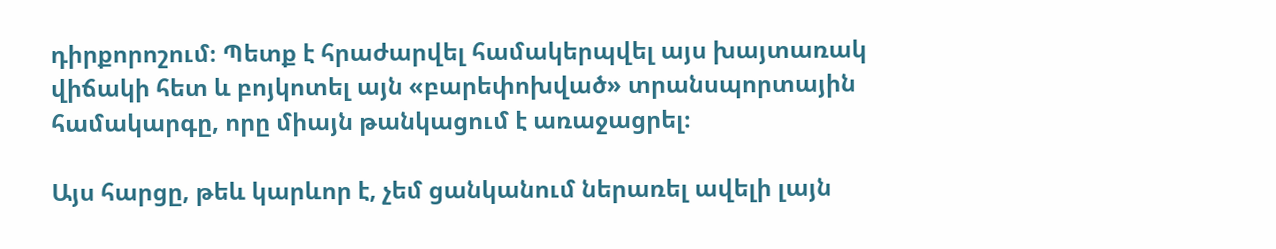դիրքորոշում։ Պետք է հրաժարվել համակերպվել այս խայտառակ վիճակի հետ և բոյկոտել այն «բարեփոխված» տրանսպորտային համակարգը, որը միայն թանկացում է առաջացրել։

Այս հարցը, թեև կարևոր է, չեմ ցանկանում ներառել ավելի լայն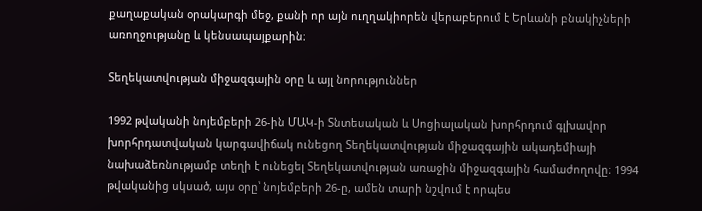քաղաքական օրակարգի մեջ, քանի որ այն ուղղակիորեն վերաբերում է Երևանի բնակիչների առողջությանը և կենսապայքարին։

Տեղեկատվության միջազգային օրը և այլ նորություններ

1992 թվականի նոյեմբերի 26-ին ՄԱԿ-ի Տնտեսական և Սոցիալական խորհրդում գլխավոր խորհրդատվական կարգավիճակ ունեցող Տեղեկատվության միջազգային ակադեմիայի նախաձեռնությամբ տեղի է ունեցել Տեղեկատվության առաջին միջազգային համաժողովը։ 1994 թվականից սկսած, այս օրը՝ նոյեմբերի 26-ը, ամեն տարի նշվում է որպես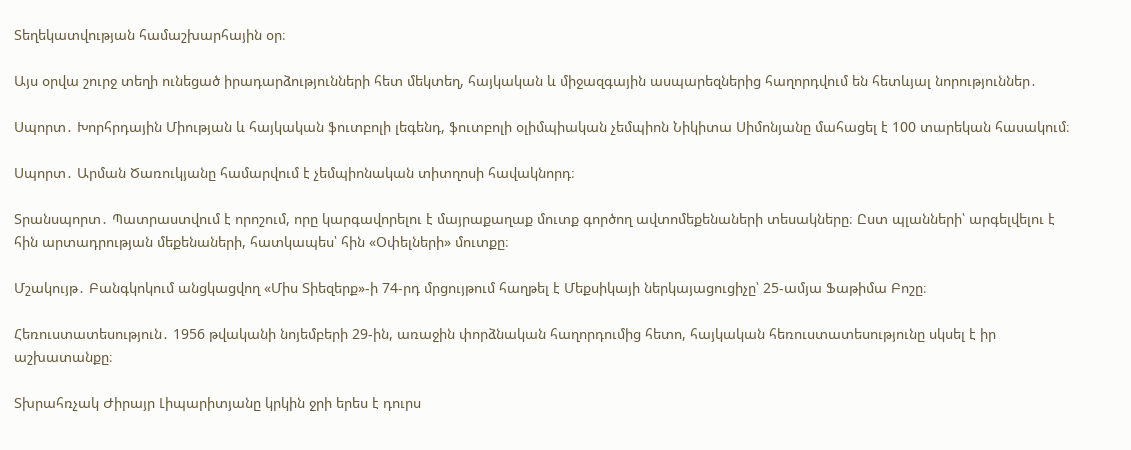Տեղեկատվության համաշխարհային օր։

Այս օրվա շուրջ տեղի ունեցած իրադարձությունների հետ մեկտեղ, հայկական և միջազգային ասպարեզներից հաղորդվում են հետևյալ նորություններ․

Սպորտ․ Խորհրդային Միության և հայկական ֆուտբոլի լեգենդ, ֆուտբոլի օլիմպիական չեմպիոն Նիկիտա Սիմոնյանը մահացել է 100 տարեկան հասակում։

Սպորտ․ Արման Ծառուկյանը համարվում է չեմպիոնական տիտղոսի հավակնորդ։

Տրանսպորտ․ Պատրաստվում է որոշում, որը կարգավորելու է մայրաքաղաք մուտք գործող ավտոմեքենաների տեսակները։ Ըստ պլանների՝ արգելվելու է հին արտադրության մեքենաների, հատկապես՝ հին «Օփելների» մուտքը։

Մշակույթ․ Բանգկոկում անցկացվող «Միս Տիեզերք»-ի 74-րդ մրցույթում հաղթել է Մեքսիկայի ներկայացուցիչը՝ 25-ամյա Ֆաթիմա Բոշը։

Հեռուստատեսություն․ 1956 թվականի նոյեմբերի 29-ին, առաջին փորձնական հաղորդումից հետո, հայկական հեռուստատեսությունը սկսել է իր աշխատանքը։

Տխրահռչակ Ժիրայր Լիպարիտյանը կրկին ջրի երես է դուրս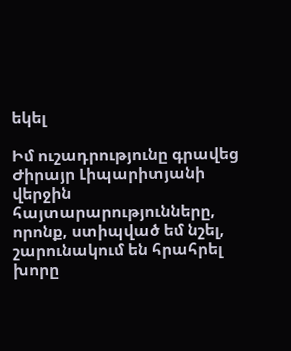եկել

Իմ ուշադրությունը գրավեց Ժիրայր Լիպարիտյանի վերջին հայտարարությունները, որոնք, ստիպված եմ նշել, շարունակում են հրահրել խորը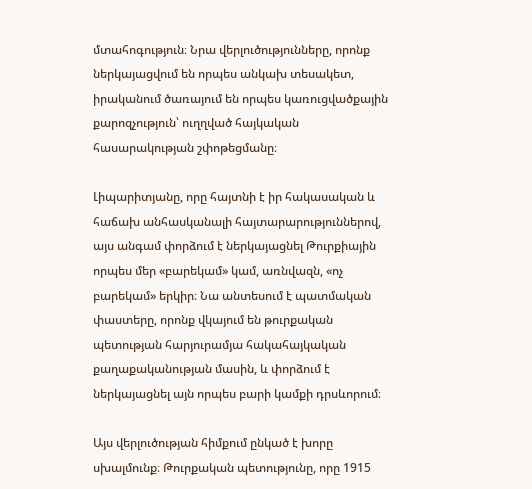մտահոգություն։ Նրա վերլուծությունները, որոնք ներկայացվում են որպես անկախ տեսակետ, իրականում ծառայում են որպես կառուցվածքային քարոզչություն՝ ուղղված հայկական հասարակության շփոթեցմանը։

Լիպարիտյանը, որը հայտնի է իր հակասական և հաճախ անհասկանալի հայտարարություններով, այս անգամ փորձում է ներկայացնել Թուրքիային որպես մեր «բարեկամ» կամ, առնվազն, «ոչ բարեկամ» երկիր։ Նա անտեսում է պատմական փաստերը, որոնք վկայում են թուրքական պետության հարյուրամյա հակահայկական քաղաքականության մասին, և փորձում է ներկայացնել այն որպես բարի կամքի դրսևորում։

Այս վերլուծության հիմքում ընկած է խորը սխալմունք։ Թուրքական պետությունը, որը 1915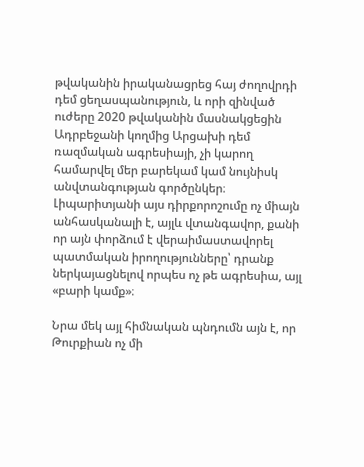թվականին իրականացրեց հայ ժողովրդի դեմ ցեղասպանություն, և որի զինված ուժերը 2020 թվականին մասնակցեցին Ադրբեջանի կողմից Արցախի դեմ ռազմական ագրեսիայի, չի կարող համարվել մեր բարեկամ կամ նույնիսկ անվտանգության գործընկեր։ Լիպարիտյանի այս դիրքորոշումը ոչ միայն անհասկանալի է, այլև վտանգավոր, քանի որ այն փորձում է վերաիմաստավորել պատմական իրողությունները՝ դրանք ներկայացնելով որպես ոչ թե ագրեսիա, այլ «բարի կամք»։

Նրա մեկ այլ հիմնական պնդումն այն է, որ Թուրքիան ոչ մի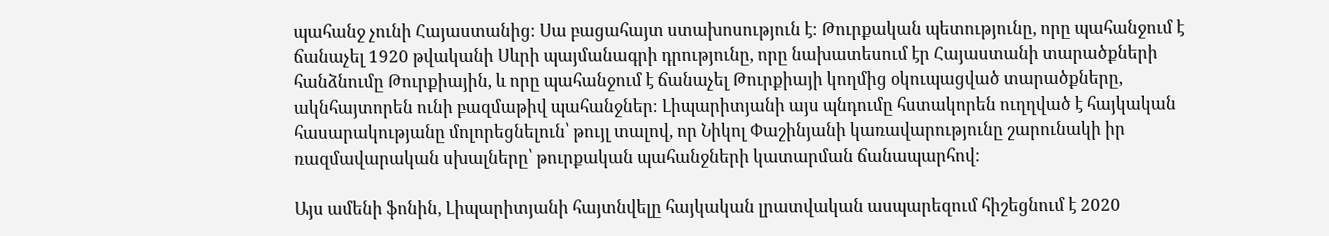պահանջ չունի Հայաստանից։ Սա բացահայտ ստախոսություն է։ Թուրքական պետությունը, որը պահանջում է ճանաչել 1920 թվականի Սևրի պայմանագրի դրությունը, որը նախատեսում էր Հայաստանի տարածքների հանձնումը Թուրքիային, և որը պահանջում է ճանաչել Թուրքիայի կողմից օկուպացված տարածքները, ակնհայտորեն ունի բազմաթիվ պահանջներ։ Լիպարիտյանի այս պնդումը հստակորեն ուղղված է հայկական հասարակությանը մոլորեցնելուն՝ թույլ տալով, որ Նիկոլ Փաշինյանի կառավարությունը շարունակի իր ռազմավարական սխալները՝ թուրքական պահանջների կատարման ճանապարհով։

Այս ամենի ֆոնին, Լիպարիտյանի հայտնվելը հայկական լրատվական ասպարեզում հիշեցնում է 2020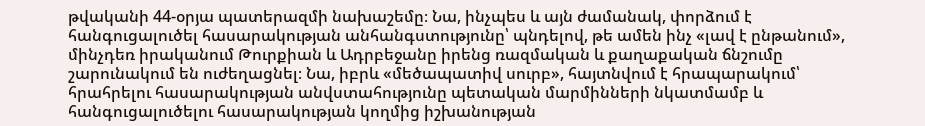թվականի 44-օրյա պատերազմի նախաշեմը։ Նա, ինչպես և այն ժամանակ, փորձում է հանգուցալուծել հասարակության անհանգստությունը՝ պնդելով, թե ամեն ինչ «լավ է ընթանում», մինչդեռ իրականում Թուրքիան և Ադրբեջանը իրենց ռազմական և քաղաքական ճնշումը շարունակում են ուժեղացնել։ Նա, իբրև «մեծապատիվ սուրբ», հայտնվում է հրապարակում՝ հրահրելու հասարակության անվստահությունը պետական մարմինների նկատմամբ և հանգուցալուծելու հասարակության կողմից իշխանության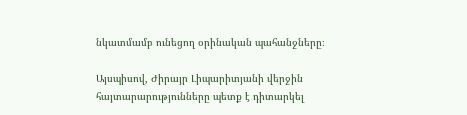նկատմամբ ունեցող օրինական պահանջները։

Այսպիսով, Ժիրայր Լիպարիտյանի վերջին հայտարարությունները պետք է դիտարկել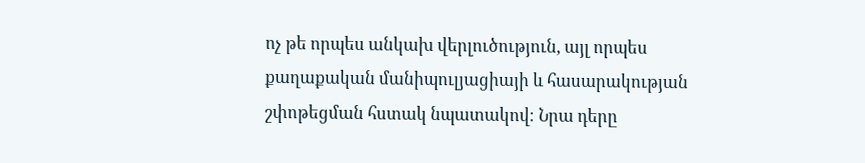ոչ թե որպես անկախ վերլուծություն, այլ որպես քաղաքական մանիպուլյացիայի և հասարակության շփոթեցման հստակ նպատակով։ Նրա դերը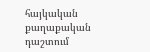հայկական քաղաքական դաշտում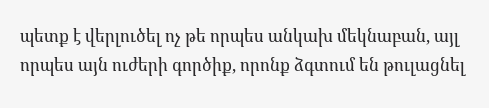պետք է վերլուծել ոչ թե որպես անկախ մեկնաբան, այլ որպես այն ուժերի գործիք, որոնք ձգտում են թուլացնել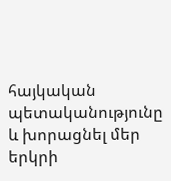հայկական պետականությունը և խորացնել մեր երկրի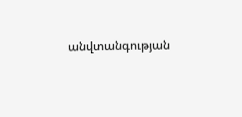անվտանգության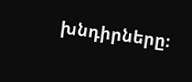խնդիրները։